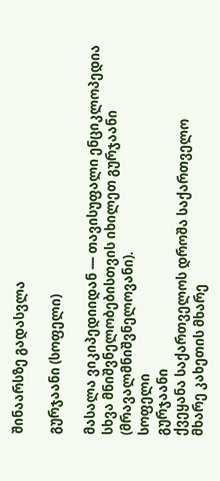შინაარსზე გადასვლა

გურჯაანი (სოფელი)

მასალა ვიკიპედიიდან — თავისუფალი ენციკლოპედია
სხვა მნიშვნელობებისთვის იხილეთ გურჯაანი (მრავალმნიშვნელოვანი).
სოფელი
გურჯაანი
ქვეყანა საქართველოს დროშა საქართველო
მხარე კახეთის მხარე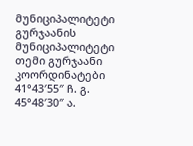მუნიციპალიტეტი გურჯაანის მუნიციპალიტეტი
თემი გურჯაანი
კოორდინატები 41°43′55″ ჩ. გ. 45°48′30″ ა.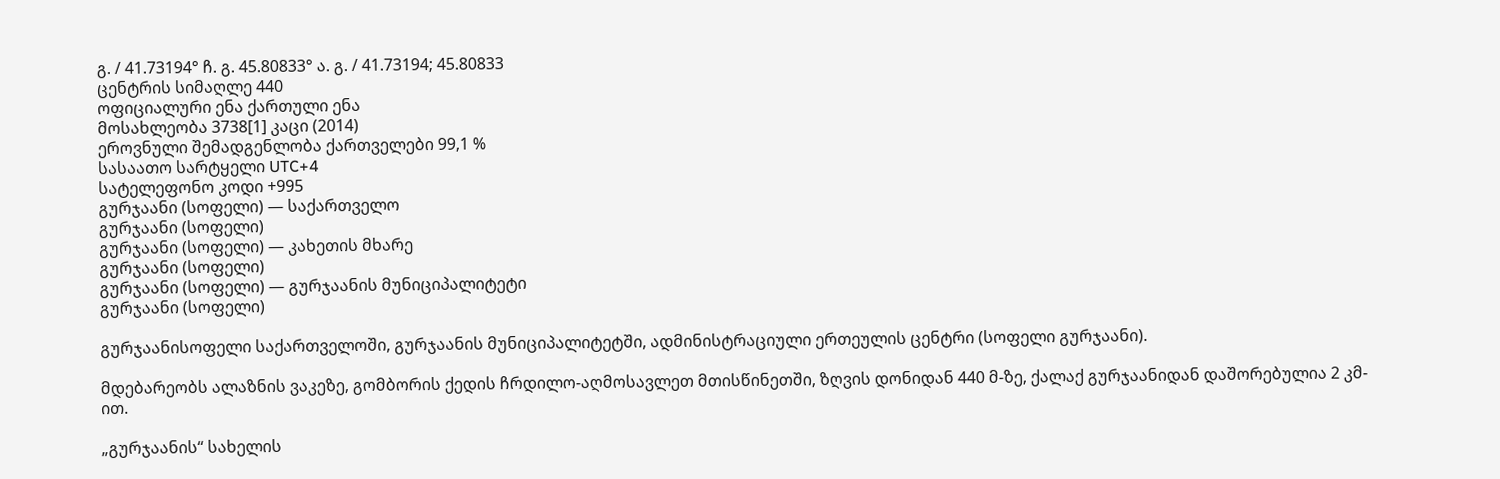გ. / 41.73194° ჩ. გ. 45.80833° ა. გ. / 41.73194; 45.80833
ცენტრის სიმაღლე 440
ოფიციალური ენა ქართული ენა
მოსახლეობა 3738[1] კაცი (2014)
ეროვნული შემადგენლობა ქართველები 99,1 %
სასაათო სარტყელი UTC+4
სატელეფონო კოდი +995
გურჯაანი (სოფელი) — საქართველო
გურჯაანი (სოფელი)
გურჯაანი (სოფელი) — კახეთის მხარე
გურჯაანი (სოფელი)
გურჯაანი (სოფელი) — გურჯაანის მუნიციპალიტეტი
გურჯაანი (სოფელი)

გურჯაანისოფელი საქართველოში, გურჯაანის მუნიციპალიტეტში, ადმინისტრაციული ერთეულის ცენტრი (სოფელი გურჯაანი).

მდებარეობს ალაზნის ვაკეზე, გომბორის ქედის ჩრდილო-აღმოსავლეთ მთისწინეთში, ზღვის დონიდან 440 მ-ზე, ქალაქ გურჯაანიდან დაშორებულია 2 კმ-ით.

„გურჯაანის“ სახელის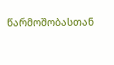წარმოშობასთან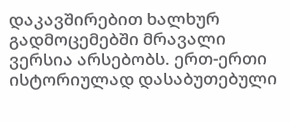დაკავშირებით ხალხურ გადმოცემებში მრავალი ვერსია არსებობს. ერთ-ერთი ისტორიულად დასაბუთებული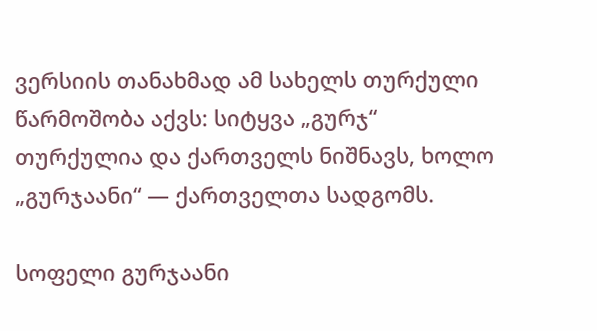ვერსიის თანახმად ამ სახელს თურქული წარმოშობა აქვს: სიტყვა „გურჯ“ თურქულია და ქართველს ნიშნავს, ხოლო „გურჯაანი“ — ქართველთა სადგომს.

სოფელი გურჯაანი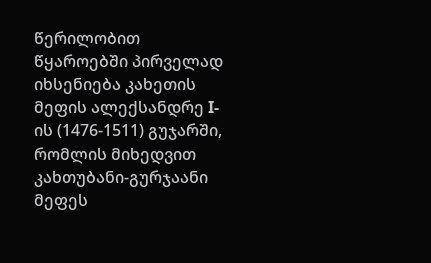წერილობით წყაროებში პირველად იხსენიება კახეთის მეფის ალექსანდრე I-ის (1476-1511) გუჯარში, რომლის მიხედვით კახთუბანი-გურჯაანი მეფეს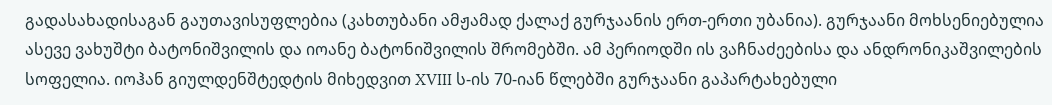გადასახადისაგან გაუთავისუფლებია (კახთუბანი ამჟამად ქალაქ გურჯაანის ერთ-ერთი უბანია). გურჯაანი მოხსენიებულია ასევე ვახუშტი ბატონიშვილის და იოანე ბატონიშვილის შრომებში. ამ პერიოდში ის ვაჩნაძეებისა და ანდრონიკაშვილების სოფელია. იოჰან გიულდენშტედტის მიხედვით XVIII ს-ის 70-იან წლებში გურჯაანი გაპარტახებული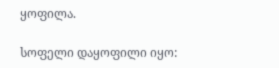ყოფილა.

სოფელი დაყოფილი იყო: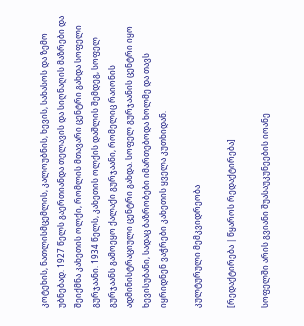კოტეხის, ნათლისმცემლის, კალოუბნის, ხევის, სახასოს და ზემო უბნებად. 1927 წელს გაერთიანდა თელავის და სიღნაღის მაზრები და შეიქმნა კახეთის ოლქი, რომლის მთავარი ცენტრი გახდა სოფელი გურჯაანი. 1934 წელს, კახეთის ოლქის დაშლის შემდეგ, სოფელ გურჯაანს გამოეყო ქალაქი გურჯაანი, რომელიც რაიონის ადმინისტრაციული ცენტრი გახდა. სოფელ გურჯაანის ცენტრი იყო ხევისუბანი, სადაც ბაზრობები იმართებოდა ხოლმე და თავს იყრიდნენ ვაჭრები კახეთის ყველა კუთხიდან.

კულტურული მემკვიდრეობა

[რედაქტირება | წყაროს რედაქტირება]

სოფელში არის გვიანი შუასაუკუნეების იოანე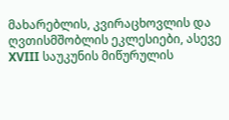მახარებლის, კვირაცხოვლის და ღვთისმშობლის ეკლესიები, ასევე XVIII საუკუნის მიწურულის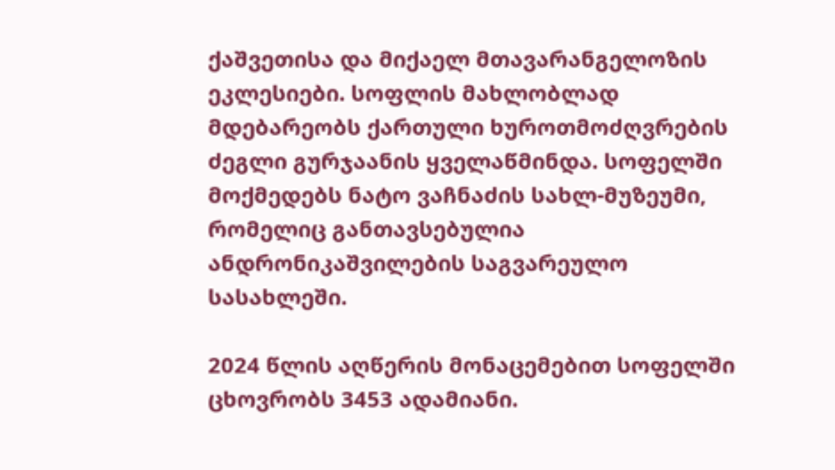ქაშვეთისა და მიქაელ მთავარანგელოზის ეკლესიები. სოფლის მახლობლად მდებარეობს ქართული ხუროთმოძღვრების ძეგლი გურჯაანის ყველაწმინდა. სოფელში მოქმედებს ნატო ვაჩნაძის სახლ-მუზეუმი, რომელიც განთავსებულია ანდრონიკაშვილების საგვარეულო სასახლეში.

2024 წლის აღწერის მონაცემებით სოფელში ცხოვრობს 3453 ადამიანი.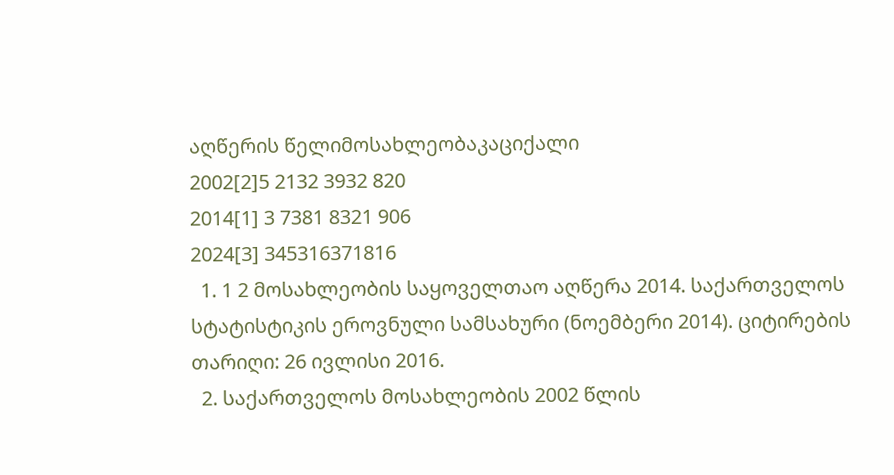აღწერის წელიმოსახლეობაკაციქალი
2002[2]5 2132 3932 820
2014[1] 3 7381 8321 906
2024[3] 345316371816
  1. 1 2 მოსახლეობის საყოველთაო აღწერა 2014. საქართველოს სტატისტიკის ეროვნული სამსახური (ნოემბერი 2014). ციტირების თარიღი: 26 ივლისი 2016.
  2. საქართველოს მოსახლეობის 2002 წლის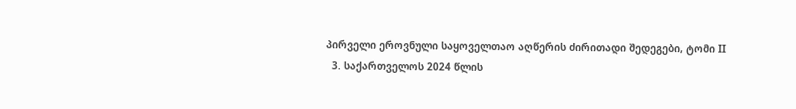პირველი ეროვნული საყოველთაო აღწერის ძირითადი შედეგები, ტომი II
  3. საქართველოს 2024 წლის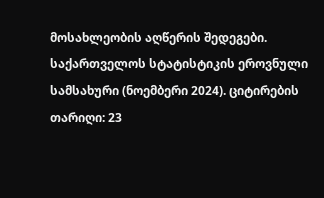მოსახლეობის აღწერის შედეგები. საქართველოს სტატისტიკის ეროვნული სამსახური (ნოემბერი 2024). ციტირების თარიღი: 23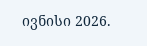ივნისი 2026.